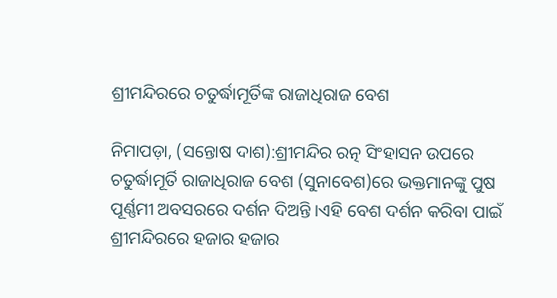ଶ୍ରୀମନ୍ଦିରରେ ଚତୁର୍ଦ୍ଧାମୂର୍ତିଙ୍କ ରାଜାଧିରାଜ ବେଶ

ନିମାପଡ଼ା, (ସନ୍ତୋଷ ଦାଶ):ଶ୍ରୀମନ୍ଦିର ରତ୍ନ ସିଂହାସନ ଉପରେ ଚତୁର୍ଦ୍ଧାମୂର୍ତି ରାଜାଧିରାଜ ବେଶ (ସୁନାବେଶ)ରେ ଭକ୍ତମାନଙ୍କୁ ପୁଷ ପୂର୍ଣ୍ଣମୀ ଅବସରରେ ଦର୍ଶନ ଦିଅନ୍ତି ।ଏହି ବେଶ ଦର୍ଶନ କରିବା ପାଇଁ ଶ୍ରୀମନ୍ଦିରରେ ହଜାର ହଜାର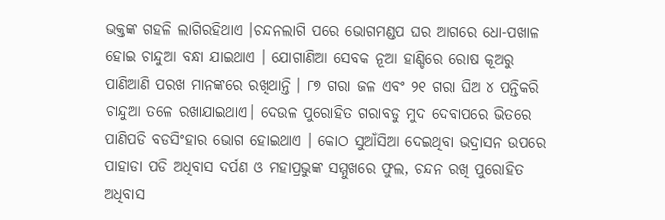ଭକ୍ତଙ୍କ ଗହଳି ଲାଗିରହିଥାଏ ।ଚନ୍ଦନଲାଗି ପରେ ଭୋଗମଣ୍ଡପ ଘର ଆଗରେ ଧୋ-ପଖାଳ ହୋଇ ଚାନ୍ଦୁଆ ବନ୍ଧା ଯାଇଥାଏ । ଯୋଗାଣିଆ ସେବକ ନୂଆ ହାଣ୍ଡିରେ ରୋଷ କୂଅରୁ ପାଣିଆଣି ପରଖ ମାନଙ୍କରେ ରଖିଥାନ୍ତି । ୮୭ ଗରା ଜଳ ଏବଂ ୨୧ ଗରା ଘିଅ ୪ ପନ୍ତିକରି ଚାନ୍ଦୁଆ ତଳେ ରଖାଯାଇଥାଏ। ଦେଉଳ ପୁରୋହିତ ଗରାବଡୁ ମୁଦ ଦେବାପରେ ଭିତରେ ପାଣିପଡି ବଡସିଂହାର ଭୋଗ ହୋଇଥାଏ । କୋଠ ସୁଆଁସିଆ ଦେଇଥିବା ଭଦ୍ରାସନ ଉପରେ ପାହାଡା ପଡି ଅଧିବାସ ଦର୍ପଣ ଓ ମହାପ୍ରଭୁଙ୍କ ସମ୍ମୁଖରେ ଫୁଲ, ଚନ୍ଦନ ରଖି ପୁରୋହିତ ଅଧିବାସ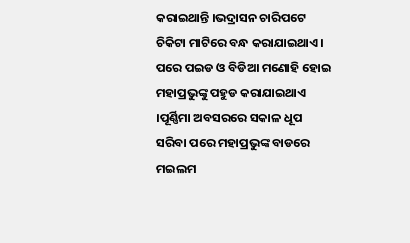କରାଇଥାନ୍ତି ।ଭଦ୍ରାସନ ଚାରିପଟେ ଚିକିଟା ମାଟିରେ ବନ୍ଧ କରାଯାଇଥାଏ । ପରେ ପଇଡ ଓ ବିଡିଆ ମଣୋହି ହୋଇ ମହାପ୍ରଭୁଙ୍କୁ ପହୁଡ କରାଯାଇଥାଏ ।ପୂର୍ଣ୍ଣିମା ଅବସରରେ ସକାଳ ଧୂପ ସରିବା ପରେ ମହାପ୍ରଭୁଙ୍କ ବାଡରେ ମଇଲମ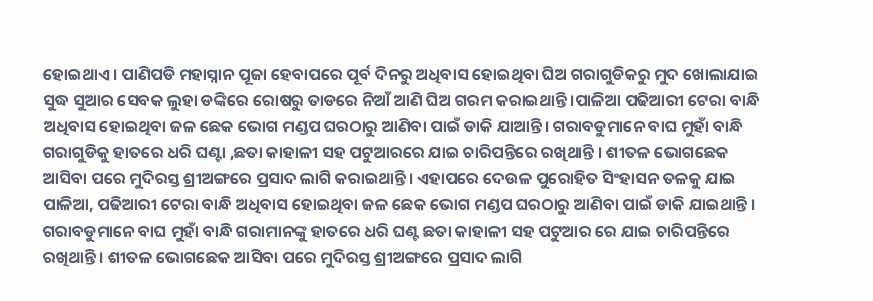ହୋଇଥାଏ । ପାଣିପଡି ମହାସ୍ନାନ ପୂଜା ହେବାପରେ ପୂର୍ବ ଦିନରୁ ଅଧିବାସ ହୋଇଥିବା ଘିଅ ଗରାଗୁଡିକରୁ ମୁଦ ଖୋଲାଯାଇ ସୁଦ୍ଧ ସୁଆର ସେବକ ଲୁହା ଡଙ୍କିରେ ରୋଷରୁ ତାଡରେ ନିଆଁ ଆଣି ଘିଅ ଗରମ କରାଇଥାନ୍ତି ।ପାଳିଆ ପଢିଆରୀ ଟେରା ବାନ୍ଧି ଅଧିବାସ ହୋଇଥିବା ଜଳ ଛେକ ଭୋଗ ମଣ୍ଡପ ଘରଠାରୁ ଆଣିବା ପାଇଁ ଡାକି ଯାଆନ୍ତି। ଗରାବଡୁମାନେ ବାଘ ମୁହାଁ ବାନ୍ଧି ଗରାଗୁଡିକୁ ହାତରେ ଧରି ଘଣ୍ଟା ,ଛତା କାହାଳୀ ସହ ପଟୁଆରରେ ଯାଇ ଚାରିପନ୍ତିରେ ରଖିଥାନ୍ତି । ଶୀତଳ ଭୋଗଛେକ ଆସିବା ପରେ ମୁଦିରସ୍ତ ଶ୍ରୀଅଙ୍ଗରେ ପ୍ରସାଦ ଲାଗି କରାଇଥାନ୍ତି। ଏହାପରେ ଦେଉଳ ପୁରୋହିତ ସିଂହାସନ ତଳକୁ ଯାଇ ପାଳିଆ, ପଢିଆରୀ ଟେରା ବାନ୍ଧି ଅଧିବାସ ହୋଇଥିବା ଜଳ ଛେକ ଭୋଗ ମଣ୍ଡପ ଘରଠାରୁ ଆଣିବା ପାଇଁ ଡାକି ଯାଇଥାନ୍ତି । ଗରାବଡୁମାନେ ବାଘ ମୁହାଁ ବାନ୍ଧି ଗରାମାନଙ୍କୁ ହାତରେ ଧରି ଘଣ୍ଟ ଛତା କାହାଳୀ ସହ ପଟୁଆର ରେ ଯାଇ ଚାରିପନ୍ତିରେ ରଖିଥାନ୍ତି । ଶୀତଳ ଭୋଗଛେକ ଆସିବା ପରେ ମୁଦିରସ୍ତ ଶ୍ରୀଅଙ୍ଗରେ ପ୍ରସାଦ ଲାଗି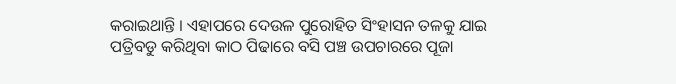କରାଇଥାନ୍ତି । ଏହାପରେ ଦେଉଳ ପୁରୋହିତ ସିଂହାସନ ତଳକୁ ଯାଇ ପତ୍ରିବଡୁ କରିଥିବା କାଠ ପିଢାରେ ବସି ପଞ୍ଚ ଉପଚାରରେ ପୂଜା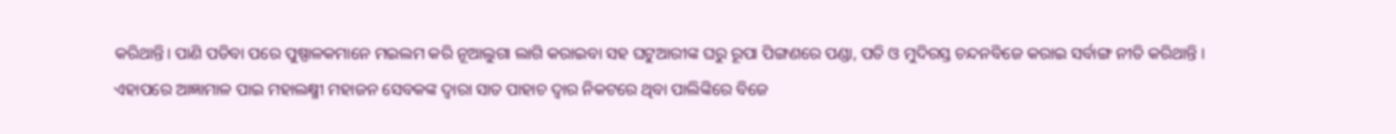କରିଥାନ୍ତି। ପାଣି ପଡିବା ପରେ ପୁଷ୍ପାଳକମାନେ ମଇଲମ କରି ନୂଆଲୁଗା ଲାଗି କରାଇବା ସହ ଘଟୁଆରୀଙ୍କ ଘରୁ ରୂପା ପିଙ୍ଗଣରେ ପଣ୍ଡା, ପତି ଓ ମୁଦିରସ୍ତ ଚନ୍ଦନବିଜେ କରାଇ ସର୍ବାଙ୍ଗ ନୀତି କରିଥାନ୍ତି । ଏହାପରେ ଆଜ୍ଞାମାଳ ପାଇ ମହାଲକ୍ଷ୍ମୀ ମହାଜନ ସେବକଙ୍କ ଦ୍ୱାରା ସାତ ପାହାଚ ଦ୍ୱାର ନିକଟରେ ଥିବା ପାଲିଙ୍କିରେ ବିଜେ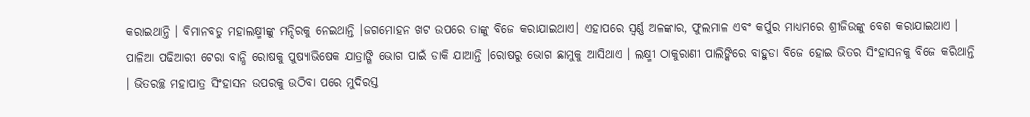କରାଇଥାନ୍ତି । ବିମାନବଡୁ ମହାଲକ୍ଷ୍ମୀଙ୍କୁ ମନ୍ଦିରକୁ ନେଇଥାନ୍ତି ।ଜଗମୋହନ ଖଟ ଉପରେ ତାଙ୍କୁ ବିଜେ କରାଯାଇଥାଏ। ଏହାପରେ ସ୍ୱର୍ଣ୍ଣ ଅଳଙ୍କାର, ଫୁଲମାଳ ଏବଂ କର୍ପୁର ମାଧ୍ୟମରେ ଶ୍ରୀଜିଉଙ୍କୁ ବେଶ କରାଯାଇଥାଏ । ପାଳିଆ ପଢିଆରୀ ଟେରା ବାନ୍ଧି ରୋଷକୁ ପୁଷ୍ୟାଭିଷେକ ଯାତ୍ରାଙ୍ଗି ଭୋଗ ପାଇଁ ଡାକି ଯାଆନ୍ତି ।ରୋଷରୁ ଭୋଗ ଛାମୁକୁ ଆସିଥାଏ । ଲକ୍ଷ୍ମୀ ଠାକୁରାଣୀ ପାଲିଙ୍କିରେ ବାହୁଡା ବିଜେ ହୋଇ ଭିତର ସିଂହାସନକୁ ବିଜେ କରିଥାନ୍ତି । ଭିତରଚ୍ଛ ମହାପାତ୍ର ସିଂହାସନ ଉପରକୁ ଉଠିବା ପରେ ମୁଦିରସ୍ତ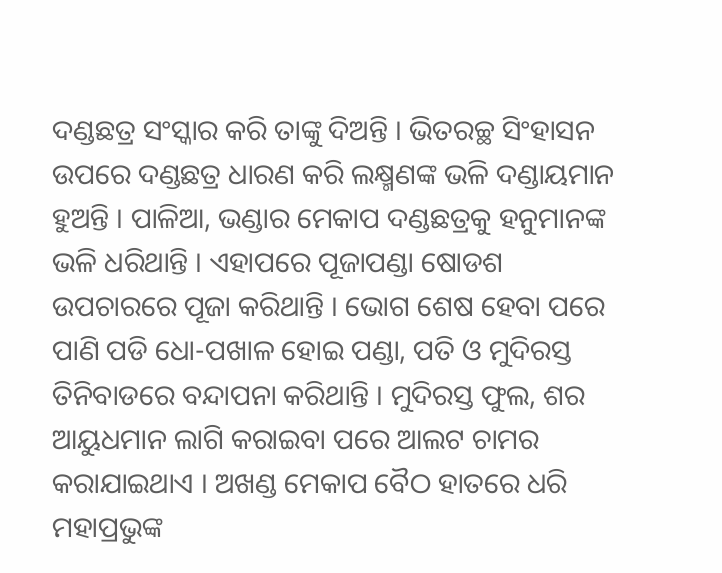ଦଣ୍ଡଛତ୍ର ସଂସ୍କାର କରି ତାଙ୍କୁ ଦିଅନ୍ତି । ଭିତରଚ୍ଛ ସିଂହାସନ ଉପରେ ଦଣ୍ଡଛତ୍ର ଧାରଣ କରି ଲକ୍ଷ୍ମଣଙ୍କ ଭଳି ଦଣ୍ଡାୟମାନ ହୁଅନ୍ତି । ପାଳିଆ, ଭଣ୍ଡାର ମେକାପ ଦଣ୍ଡଛତ୍ରକୁ ହନୁମାନଙ୍କ ଭଳି ଧରିଥାନ୍ତି । ଏହାପରେ ପୂଜାପଣ୍ଡା ଷୋଡଶ ଉପଚାରରେ ପୂଜା କରିଥାନ୍ତି । ଭୋଗ ଶେଷ ହେବା ପରେ ପାଣି ପଡି ଧୋ-ପଖାଳ ହୋଇ ପଣ୍ଡା, ପତି ଓ ମୁଦିରସ୍ତ ତିନିବାଡରେ ବନ୍ଦାପନା କରିଥାନ୍ତି । ମୁଦିରସ୍ତ ଫୁଲ, ଶର ଆୟୁଧମାନ ଲାଗି କରାଇବା ପରେ ଆଲଟ ଚାମର କରାଯାଇଥାଏ । ଅଖଣ୍ଡ ମେକାପ ବୈଠ ହାତରେ ଧରି ମହାପ୍ରଭୁଙ୍କ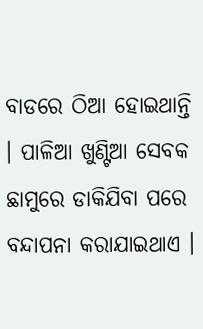ବାଡରେ ଠିଆ ହୋଇଥାନ୍ତି । ପାଳିଆ ଖୁଣ୍ଟିଆ ସେବକ ଛାମୁରେ ଡାକିଯିବା ପରେ ବନ୍ଦାପନା କରାଯାଇଥାଏ ।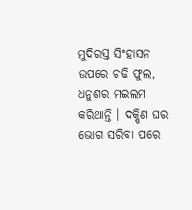ମୁଦିରସ୍ତ ସିଂହାସନ ଉପରେ ଚଢି ଫୁଲ, ଧନୁଶର ମଇଲମ କରିଥାନ୍ତି । ଦକ୍ଷିଣ ଘର ଭୋଗ ସରିବା ପରେ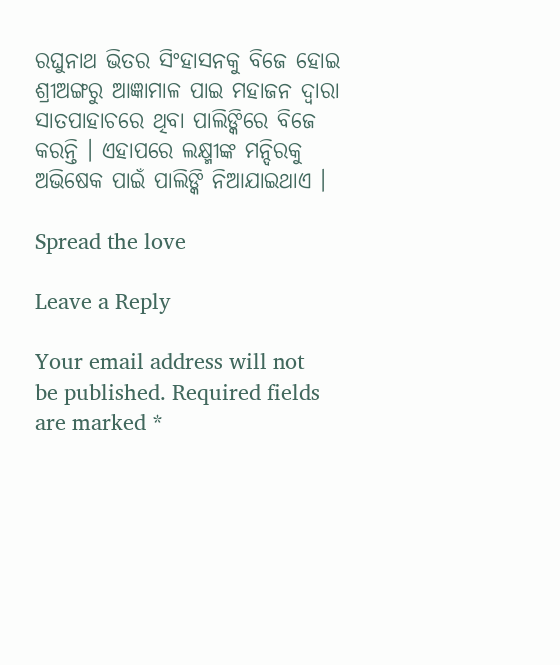ରଘୁନାଥ ଭିତର ସିଂହାସନକୁ ବିଜେ ହୋଇ ଶ୍ରୀଅଙ୍ଗରୁ ଆଜ୍ଞାମାଳ ପାଇ ମହାଜନ ଦ୍ୱାରା ସାତପାହାଚରେ ଥିବା ପାଲିଙ୍କିରେ ବିଜେ କରନ୍ତି । ଏହାପରେ ଲକ୍ଷ୍ମୀଙ୍କ ମନ୍ଦିରକୁ ଅଭିଷେକ ପାଇଁ ପାଲିଙ୍କି ନିଆଯାଇଥାଏ ।

Spread the love

Leave a Reply

Your email address will not be published. Required fields are marked *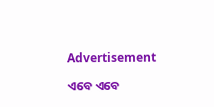Advertisement

ଏବେ ଏବେ